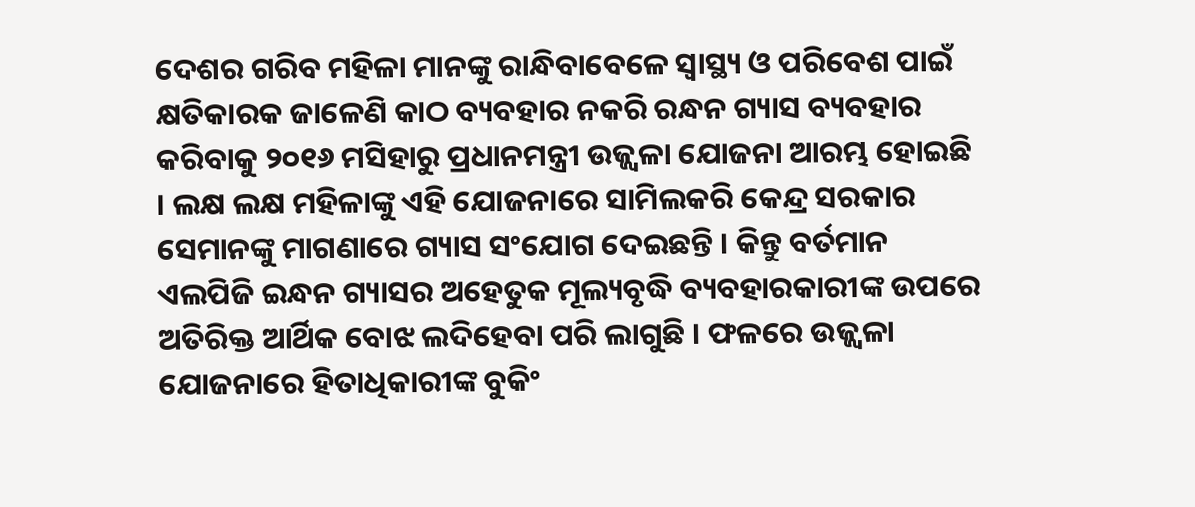ଦେଶର ଗରିବ ମହିଳା ମାନଙ୍କୁ ରାନ୍ଧିବାବେଳେ ସ୍ୱାସ୍ଥ୍ୟ ଓ ପରିବେଶ ପାଇଁ କ୍ଷତିକାରକ ଜାଳେଣି କାଠ ବ୍ୟବହାର ନକରି ରନ୍ଧନ ଗ୍ୟାସ ବ୍ୟବହାର କରିବାକୁ ୨୦୧୬ ମସିହାରୁ ପ୍ରଧାନମନ୍ତ୍ରୀ ଉଜ୍ଜ୍ୱଳା ଯୋଜନା ଆରମ୍ଭ ହୋଇଛି । ଲକ୍ଷ ଲକ୍ଷ ମହିଳାଙ୍କୁ ଏହି ଯୋଜନାରେ ସାମିଲକରି କେନ୍ଦ୍ର ସରକାର ସେମାନଙ୍କୁ ମାଗଣାରେ ଗ୍ୟାସ ସଂଯୋଗ ଦେଇଛନ୍ତି । କିନ୍ତୁ ବର୍ତମାନ ଏଲପିଜି ଇନ୍ଧନ ଗ୍ୟାସର ଅହେତୁକ ମୂଲ୍ୟବୃଦ୍ଧି ବ୍ୟବହାରକାରୀଙ୍କ ଉପରେ ଅତିରିକ୍ତ ଆର୍ଥିକ ବୋଝ ଲଦିହେବା ପରି ଲାଗୁଛି । ଫଳରେ ଉଜ୍ଜ୍ୱଳା ଯୋଜନାରେ ହିତାଧିକାରୀଙ୍କ ବୁକିଂ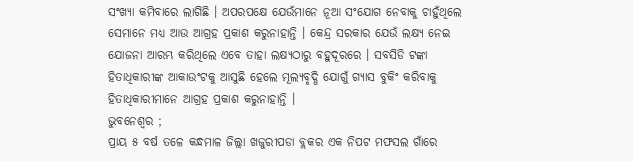ସଂଖ୍ୟା କମିବାରେ ଲାଗିଛି । ଅପରପକ୍ଷେ ଯେଉଁମାନେ ନୂଆ ସଂଯୋଗ ନେବାକୁ ଚାହୁଁଥିଲେ ସେମାନେ ମଧ୍ୟ ଆଉ ଆଗ୍ରହ ପ୍ରକାଶ କରୁନାହାନ୍ତି । କେନ୍ଦ୍ର ସରକାର ଯେଉଁ ଲକ୍ଷ୍ୟ ନେଇ ଯୋଜନା ଆରମ୍ଭ କରିଥିଲେ ଏବେ ତାହା ଲକ୍ଷ୍ୟଠାରୁ ବହୁଦୂରରେ । ସବସିଡି ଟଙ୍କା ହିତାଧିକାରୀଙ୍କ ଆକାଉଂଟକୁ ଆସୁଛି ହେଲେ ମୂଲ୍ୟବୃଦ୍ଧି ଯୋଗୁଁ ଗ୍ୟାସ ବୁକିଂ କରିବାକୁ ହିତାଧିକାରୀମାନେ ଆଗ୍ରହ ପ୍ରକାଶ କରୁନାହାନ୍ତି ।
ଭୁବନେଶ୍ୱର ;
ପ୍ରାୟ ୫ ବର୍ଷ ତଳେ କନ୍ଧମାଳ ଜିଲ୍ଲା ଖଜୁରୀପଡା ବ୍ଲକର ଏକ ନିପଟ ମଫସଲ ଗାଁରେ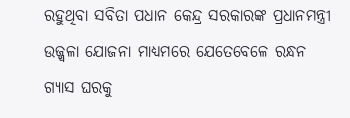ରହୁଥିବା ସବିତା ପଧାନ କେନ୍ଦ୍ର ସରକାରଙ୍କ ପ୍ରଧାନମନ୍ତ୍ରୀ ଉଜ୍ଜ୍ୱଳା ଯୋଜନା ମାଧ୍ୟମରେ ଯେତେବେଳେ ରନ୍ଧନ ଗ୍ୟାସ ଘରକୁ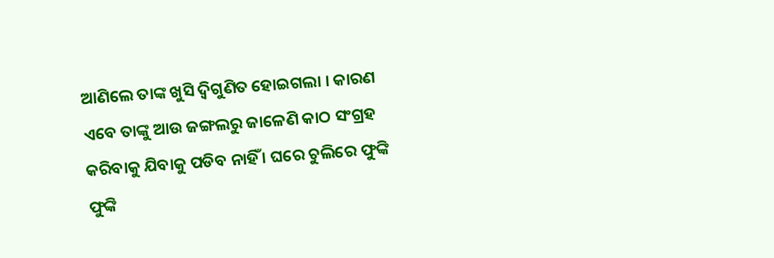ଆଣିଲେ ତାଙ୍କ ଖୁସି ଦ୍ୱିଗୁଣିତ ହୋଇଗଲା । କାରଣ ଏବେ ତାଙ୍କୁ ଆଉ ଜଙ୍ଗଲରୁ ଜାଳେଣି କାଠ ସଂଗ୍ରହ କରିବାକୁ ଯିବାକୁ ପଡିବ ନାହିଁ । ଘରେ ଚୁଲିରେ ଫୁଙ୍କି ଫୁଙ୍କି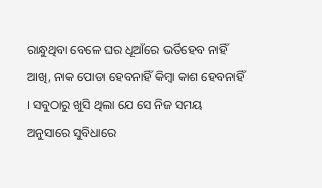ରାନ୍ଧୁଥିବା ବେଳେ ଘର ଧୂଆଁରେ ଭର୍ତିହେବ ନାହିଁ ଆଖି, ନାକ ପୋଡା ହେବନାହିଁ କିମ୍ବା କାଶ ହେବନାହିଁ । ସବୁଠାରୁ ଖୁସି ଥିଲା ଯେ ସେ ନିଜ ସମୟ ଅନୁସାରେ ସୁବିଧାରେ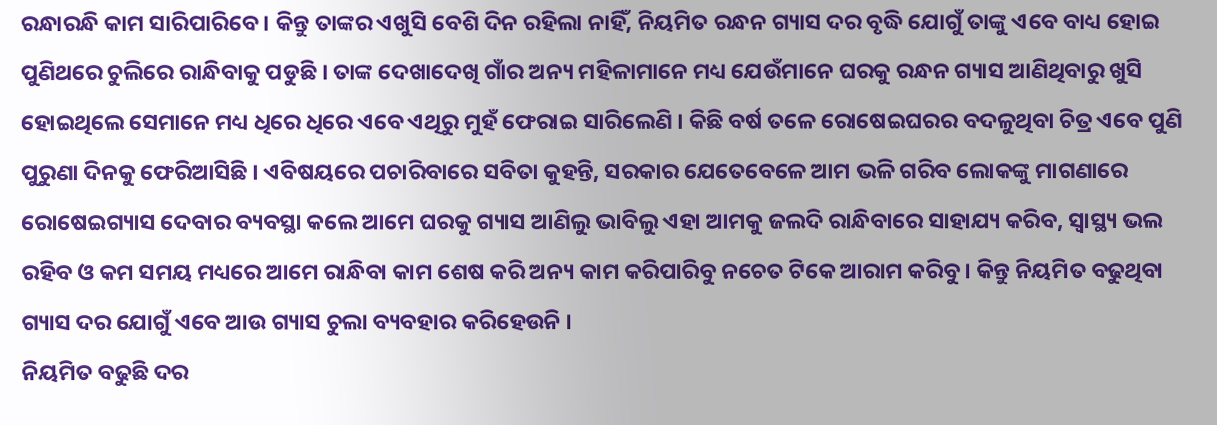ରନ୍ଧାରନ୍ଧି କାମ ସାରିପାରିବେ । କିନ୍ତୁ ତାଙ୍କର ଏଖୁସି ବେଶି ଦିନ ରହିଲା ନାହିଁ, ନିୟମିତ ରନ୍ଧନ ଗ୍ୟାସ ଦର ବୃଦ୍ଧି ଯୋଗୁଁ ତାଙ୍କୁ ଏବେ ବାଧ୍ୟ ହୋଇ ପୁଣିଥରେ ଚୁଲିରେ ରାନ୍ଧିବାକୁ ପଡୁଛି । ତାଙ୍କ ଦେଖାଦେଖି ଗାଁର ଅନ୍ୟ ମହିଳାମାନେ ମଧ୍ୟ ଯେଉଁମାନେ ଘରକୁ ରନ୍ଧନ ଗ୍ୟାସ ଆଣିଥିବାରୁ ଖୁସି ହୋଇଥିଲେ ସେମାନେ ମଧ୍ୟ ଧିରେ ଧିରେ ଏବେ ଏଥିରୁ ମୁହଁ ଫେରାଇ ସାରିଲେଣି । କିଛି ବର୍ଷ ତଳେ ରୋଷେଇଘରର ବଦଳୁଥିବା ଚିତ୍ର ଏବେ ପୁଣି ପୁରୁଣା ଦିନକୁ ଫେରିଆସିଛି । ଏବିଷୟରେ ପଚାରିବାରେ ସବିତା କୁହନ୍ତି, ସରକାର ଯେତେବେଳେ ଆମ ଭଳି ଗରିବ ଲୋକଙ୍କୁ ମାଗଣାରେ ରୋଷେଇଗ୍ୟାସ ଦେବାର ବ୍ୟବସ୍ଥା କଲେ ଆମେ ଘରକୁ ଗ୍ୟାସ ଆଣିଲୁ ଭାବିଲୁ ଏହା ଆମକୁ ଜଲଦି ରାନ୍ଧିବାରେ ସାହାଯ୍ୟ କରିବ, ସ୍ୱାସ୍ଥ୍ୟ ଭଲ ରହିବ ଓ କମ ସମୟ ମଧ୍ୟରେ ଆମେ ରାନ୍ଧିବା କାମ ଶେଷ କରି ଅନ୍ୟ କାମ କରିପାରିବୁ ନଚେତ ଟିକେ ଆରାମ କରିବୁ । କିନ୍ତୁ ନିୟମିତ ବଢୁଥିବା ଗ୍ୟାସ ଦର ଯୋଗୁଁ ଏବେ ଆଉ ଗ୍ୟାସ ଚୁଲା ବ୍ୟବହାର କରିହେଉନି ।
ନିୟମିତ ବଢୁଛି ଦର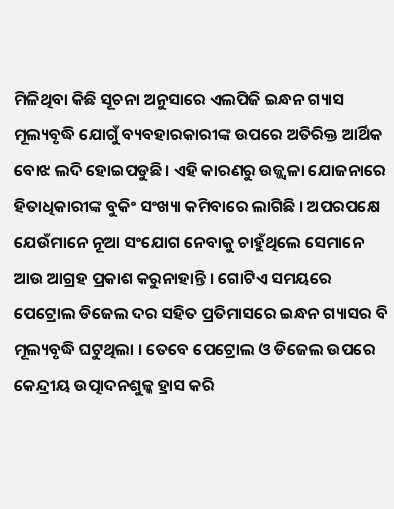ମିଳିଥିବା କିଛି ସୂଚନା ଅନୁସାରେ ଏଲପିଜି ଇନ୍ଧନ ଗ୍ୟାସ ମୂଲ୍ୟବୃଦ୍ଧି ଯୋଗୁଁ ବ୍ୟବହାରକାରୀଙ୍କ ଉପରେ ଅତିରିକ୍ତ ଆର୍ଥିକ ବୋଝ ଲଦି ହୋଇପଡୁଛି । ଏହି କାରଣରୁ ଉଜ୍ଜ୍ୱଳା ଯୋଜନାରେ ହିତାଧିକାରୀଙ୍କ ବୁକିଂ ସଂଖ୍ୟା କମିବାରେ ଲାଗିଛି । ଅପରପକ୍ଷେ ଯେଉଁମାନେ ନୂଆ ସଂଯୋଗ ନେବାକୁ ଚାହୁଁଥିଲେ ସେମାନେ ଆଉ ଆଗ୍ରହ ପ୍ରକାଶ କରୁନାହାନ୍ତି । ଗୋଟିଏ ସମୟରେ ପେଟ୍ରୋଲ ଡିଜେଲ ଦର ସହିତ ପ୍ରତିମାସରେ ଇନ୍ଧନ ଗ୍ୟାସର ବି ମୂଲ୍ୟବୃଦ୍ଧି ଘଟୁଥିଲା । ତେବେ ପେଟ୍ରୋଲ ଓ ଡିଜେଲ ଉପରେ କେନ୍ଦ୍ରୀୟ ଉତ୍ପାଦନଶୁଳ୍କ ହ୍ରାସ କରି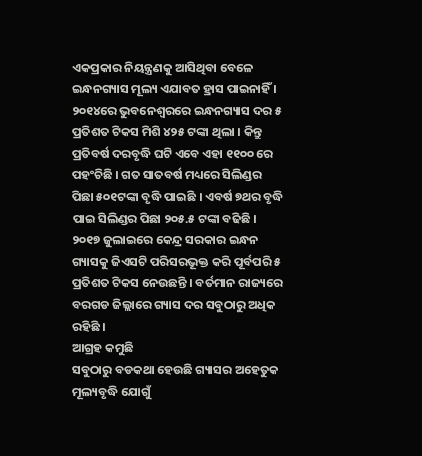ଏକପ୍ରକାର ନିୟନ୍ତ୍ରଣକୁ ଆସିଥିବା ବେଳେ ଇନ୍ଧନଗ୍ୟାସ ମୂଲ୍ୟ ଏଯାବତ ହ୍ରାସ ପାଇନାହିଁ । ୨୦୧୪ରେ ଭୁବନେଶ୍ୱରରେ ଇନ୍ଧନଗ୍ୟାସ ଦର ୫ ପ୍ରତିଶତ ଟିକସ ମିଶି ୪୨୫ ଟଙ୍କା ଥିଲା । କିନ୍ତୁ ପ୍ରତିବର୍ଷ ଦରବୃଦ୍ଧି ଘଟି ଏବେ ଏହା ୧୧୦୦ ରେ ପହଂଚିଛି । ଗତ ସାତବର୍ଷ ମଧ୍ୟରେ ସିଲିଣ୍ଡର ପିଛା ୫୦୧ଟଙ୍କା ବୃଦ୍ଧି ପାଇଛି । ଏବର୍ଷ ୭ଥର ବୃଦ୍ଧି ପାଇ ସିଲିଣ୍ଡର ପିଛା ୨୦୫.୫ ଟଙ୍କା ବଢିଛି । ୨୦୧୭ ଜୁଲାଇରେ କେନ୍ଦ୍ର ସରକାର ଇନ୍ଧନ ଗ୍ୟାସକୁ ଜିଏସଟି ପରିସରଭୂକ୍ତ କରି ପୂର୍ବପରି ୫ ପ୍ରତିଶତ ଟିକସ ନେଉଛନ୍ତି । ବର୍ତମାନ ରାଜ୍ୟରେ ବରଗଡ ଜିଲ୍ଲାରେ ଗ୍ୟାସ ଦର ସବୁଠାରୁ ଅଧିକ ରହିଛି ।
ଆଗ୍ରହ କମୁଛି
ସବୁଠାରୁ ବଡକଥା ହେଉଛି ଗ୍ୟାସର ଅହେତୁକ ମୂଲ୍ୟବୃଦ୍ଧି ଯୋଗୁଁ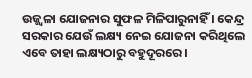ଉଜ୍ଜ୍ୱଳା ଯୋଜନାର ସୁଫଳ ମିଳିପାରୁନାହିଁ । କେନ୍ଦ୍ର ସରକାର ଯେଉଁ ଲକ୍ଷ୍ୟ ନେଇ ଯୋଜନା କରିଥିଲେ ଏବେ ତାହା ଲକ୍ଷ୍ୟଠାରୁ ବହୁଦୂରରେ ।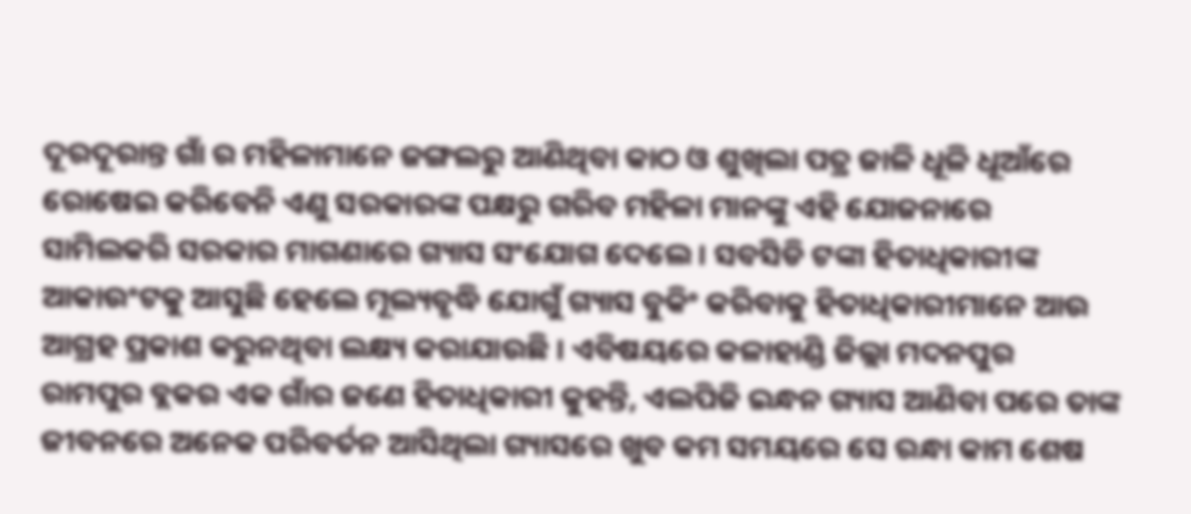ଦୂରଦୂରାନ୍ତ ଗାଁ ର ମହିଳାମାନେ ଜଙ୍ଗଲରୁ ଆଣିଥିବା କାଠ ଓ ଶୁଖିଲା ପତ୍ର ଜାଳି ଧୂଳି ଧୂଆଁରେ ରୋଷେଇ କରିବେନି ଏଣୁ ସରକାରଙ୍କ ପକ୍ଷରୁ ଗରିବ ମହିଳା ମାନଙ୍କୁ ଏହି ଯୋଜନାରେ ସାମିଲକରି ସରକାର ମାଗଣାରେ ଗ୍ୟାସ ସଂଯୋଗ ଦେଲେ । ସବସିଡି ଟଙ୍କା ହିତାଧିକାରୀଙ୍କ ଆକାଉଂଟକୁ ଆସୁଛି ହେଲେ ମୂଲ୍ୟବୃଦ୍ଧି ଯୋଗୁଁ ଗ୍ୟାସ ବୁକିଂ କରିବାକୁ ହିତାଧିକାରୀମାନେ ଆଉ ଆଗ୍ରହ ପ୍ରକାଶ କରୁନଥିବା ଲକ୍ଷ୍ୟ କରାଯାଉଛି । ଏବିଷୟରେ କଳାହାଣ୍ଡି ଜିଲ୍ଲା ମଦନପୁର ରାମପୁର ବ୍ଲକର ଏକ ଗାଁର ଜଣେ ହିତାଧିକାରୀ କୁହନ୍ତି, ଏଲପିଜି ଇନ୍ଧନ ଗ୍ୟାସ ଆଣିବା ପରେ ତାଙ୍କ ଜୀବନରେ ଅନେକ ପରିବର୍ତନ ଆସିଥିଲା ଗ୍ୟାସରେ ଖୁବ କମ ସମୟରେ ସେ ରନ୍ଧା କାମ ଶେଷ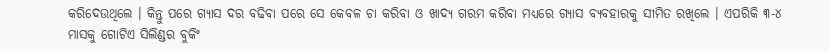କରିଦେଉଥିଲେ । କିନ୍ତୁ ପରେ ଗ୍ୟାସ ଦର ବଢିବା ପରେ ସେ କେବଳ ଚା କରିବା ଓ ଖାଦ୍ୟ ଗରମ କରିବା ମଧ୍ୟରେ ଗ୍ୟାସ ବ୍ୟବହାରକୁ ସୀମିତ ରଖିଲେ । ଏପରିକି ୩-୪ ମାସକୁ ଗୋଟିଏ ସିଲିଣ୍ଡର ବୁକିଂ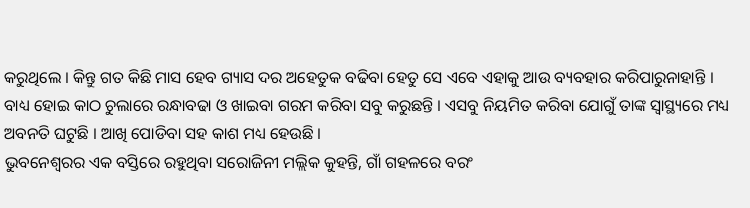କରୁଥିଲେ । କିନ୍ତୁ ଗତ କିଛି ମାସ ହେବ ଗ୍ୟାସ ଦର ଅହେତୁକ ବଢିବା ହେତୁ ସେ ଏବେ ଏହାକୁ ଆଉ ବ୍ୟବହାର କରିପାରୁନାହାନ୍ତି । ବାଧ୍ୟ ହୋଇ କାଠ ଚୁଲାରେ ରନ୍ଧାବଢା ଓ ଖାଇବା ଗରମ କରିବା ସବୁ କରୁଛନ୍ତି । ଏସବୁ ନିୟମିତ କରିବା ଯୋଗୁଁ ତାଙ୍କ ସ୍ୱାସ୍ଥ୍ୟରେ ମଧ୍ୟ ଅବନତି ଘଟୁଛି । ଆଖି ପୋଡିବା ସହ କାଶ ମଧ୍ୟ ହେଉଛି ।
ଭୁବନେଶ୍ୱରର ଏକ ବସ୍ତିରେ ରହୁଥିବା ସରୋଜିନୀ ମଲ୍ଲିକ କୁହନ୍ତି, ଗାଁ ଗହଳରେ ବରଂ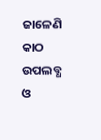ଜାଳେଣି କାଠ ଉପଲବ୍ଧ ଓ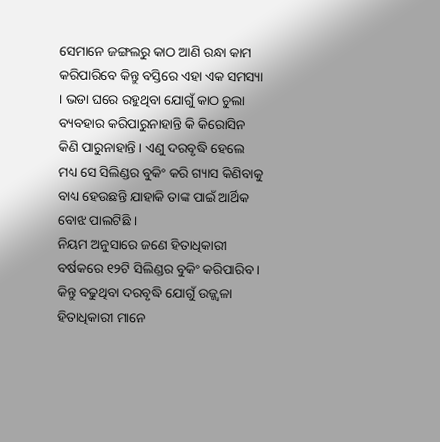ସେମାନେ ଜଙ୍ଗଲରୁ କାଠ ଆଣି ରନ୍ଧା କାମ କରିପାରିବେ କିନ୍ତୁ ବସ୍ତିରେ ଏହା ଏକ ସମସ୍ୟା । ଭଡା ଘରେ ରହୁଥିବା ଯୋଗୁଁ କାଠ ଚୁଲା ବ୍ୟବହାର କରିପାରୁନାହାନ୍ତି କି କିରୋସିନ କିଣି ପାରୁନାହାନ୍ତି । ଏଣୁ ଦରବୃଦ୍ଧି ହେଲେ ମଧ୍ୟ ସେ ସିଲିଣ୍ଡର ବୁକିଂ କରି ଗ୍ୟାସ କିଣିବାକୁ ବାଧ୍ୟ ହେଉଛନ୍ତି ଯାହାକି ତାଙ୍କ ପାଇଁ ଆର୍ଥିକ ବୋଝ ପାଲଟିଛି ।
ନିୟମ ଅନୁସାରେ ଜଣେ ହିତାଧିକାରୀ ବର୍ଷକରେ ୧୨ଟି ସିଲିଣ୍ଡର ବୁକିଂ କରିପାରିବ । କିନ୍ତୁ ବଢୁଥିବା ଦରବୃଦ୍ଧି ଯୋଗୁଁ ଉଜ୍ଜ୍ୱଳା ହିତାଧିକାରୀ ମାନେ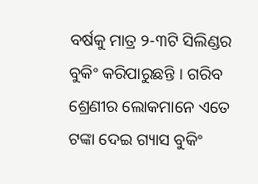ବର୍ଷକୁ ମାତ୍ର ୨-୩ଟି ସିଲିଣ୍ଡର ବୁକିଂ କରିପାରୁଛନ୍ତି । ଗରିବ ଶ୍ରେଣୀର ଲୋକମାନେ ଏତେ ଟଙ୍କା ଦେଇ ଗ୍ୟାସ ବୁକିଂ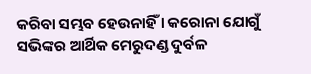କରିବା ସମ୍ଭବ ହେଉନାହିଁ । କରୋନା ଯୋଗୁଁ ସଭିଙ୍କର ଆର୍ଥିକ ମେରୁଦଣ୍ଡ ଦୁର୍ବଳ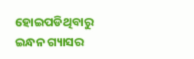ହୋଇପଡିଥିବାରୁ ଇନ୍ଧନ ଗ୍ୟାସର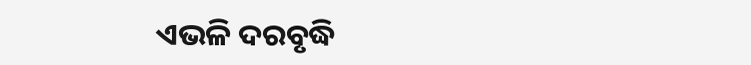ଏଭଳି ଦରବୃଦ୍ଧି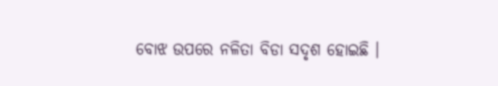ବୋଝ ଉପରେ ନଳିତା ବିଡା ସଦୃଶ ହୋଇଛି ।